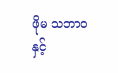ဖိုမ သဘာဝနှင့်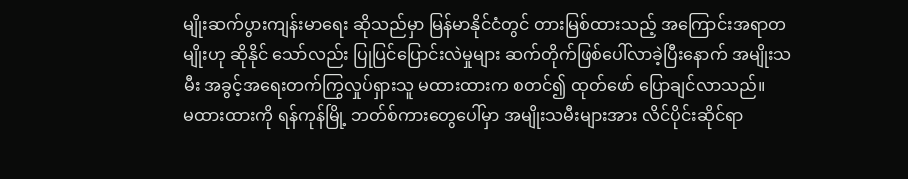မျိုးဆက်ပွားကျန်းမာရေး ဆိုသည်မှာ မြန်မာနိုင်ငံတွင် တားမြစ်ထားသည့် အကြောင်းအရာတမျိုးဟု ဆိုနိုင် သော်လည်း ပြုပြင်ပြောင်းလဲမှုများ ဆက်တိုက်ဖြစ်ပေါ်လာခဲ့ပြီးနောက် အမျိုးသမီး အခွင့်အရေးတက်ကြွလှုပ်ရှားသူ မထားထားက စတင်၍ ထုတ်ဖော် ပြောချင်လာသည်။
မထားထားကို ရန်ကုန်မြို့ ဘတ်စ်ကားတွေပေါ်မှာ အမျိုးသမီးများအား လိင်ပိုင်းဆိုင်ရာ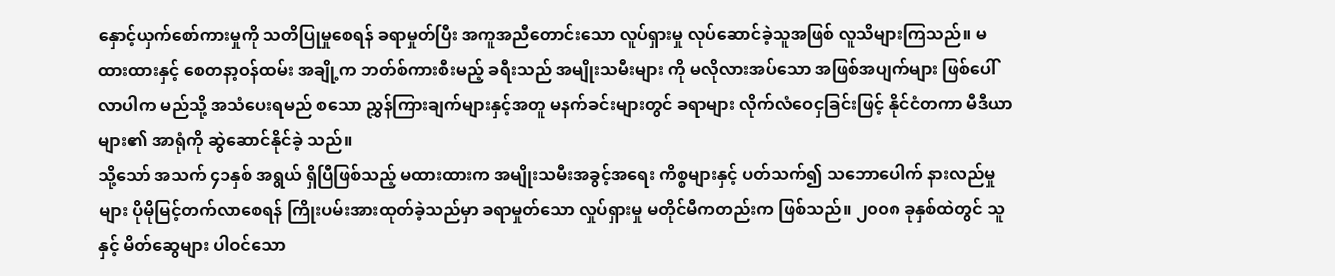နှောင့်ယှက်စော်ကားမှုကို သတိပြုမှုစေရန် ခရာမှုတ်ပြီး အကူအညီတောင်းသော လူပ်ရှားမှု လုပ်ဆောင်ခဲ့သူအဖြစ် လူသိများကြသည်။ မထားထားနှင့် စေတနာ့ဝန်ထမ်း အချို့က ဘတ်စ်ကားစီးမည့် ခရီးသည် အမျိုးသမီးများ ကို မလိုလားအပ်သော အဖြစ်အပျက်များ ဖြစ်ပေါ်လာပါက မည်သို့ အသံပေးရမည် စသော ညွှန်ကြားချက်များနှင့်အတူ မနက်ခင်းများတွင် ခရာများ လိုက်လံဝေငှခြင်းဖြင့် နိုင်ငံတကာ မီဒီယာများ၏ အာရုံကို ဆွဲဆောင်နိုင်ခဲ့ သည်။
သို့သော် အသက် ၄၁နှစ် အရွယ် ရှိပြီဖြစ်သည့် မထားထားက အမျိုးသမီးအခွင့်အရေး ကိစ္စများနှင့် ပတ်သက်၍ သဘောပေါက် နားလည်မှုများ ပိုမိုမြင့်တက်လာစေရန် ကြိုးပမ်းအားထုတ်ခဲ့သည်မှာ ခရာမှုတ်သော လှုပ်ရှားမှု မတိုင်မီကတည်းက ဖြစ်သည်။ ၂၀၀၈ ခုနှစ်ထဲတွင် သူနှင့် မိတ်ဆွေများ ပါဝင်သော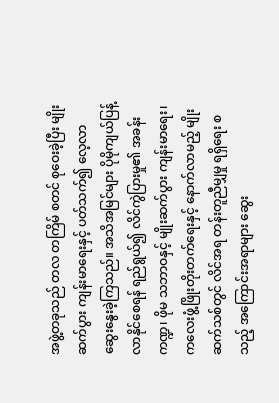အဖွဲ့တခုသည် တလ တကြိမ် စတင် စုဝေးခဲ့ပြီး မျိုးဆက်ပွား ကျန်းမာရေးနှင့် ပတ်သက်၍ လေ့လာ ဆွေးနွေးခဲ့ကြသည်။ အသိအမြင်များ ပိုမိုကျယ်ပြန့်လာနိုင်စေရန် ရည်ရွယ်၍ လိင်ကွဲပြားမှု၏ အခန်းကဏ္ဍ၊ ဖိုမ သဘာဝနှင့် မျိုးဆက်ပွား ကျန်းမာရေး၊ ကလေးဖွံ့ဖြိုးတိုးတက်ရေးနှင့် နောက်လာမည့် မျိုးဆက်သစ်တွင် လိင်အရ တန်းတူညီမျှမှု ရရှိရေး စသည့် အကြောင်းအရာများ ဆွေး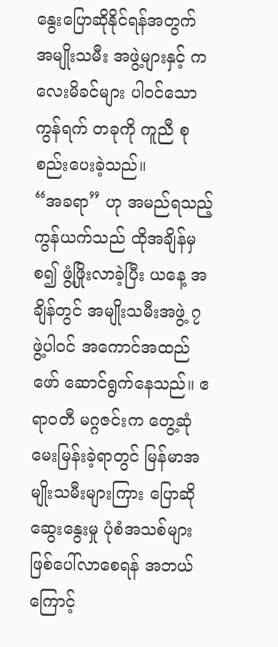နွေးပြောဆိုနိုင်ရန်အတွက် အမျိုးသမီး အဖွဲ့များနှင့် ကလေးမိခင်များ ပါဝင်သော ကွန်ရက် တခုကို ကူညီ စုစည်းပေးခဲ့သည်။
“အခရာ” ဟု အမည်ရသည့် ကွန်ယက်သည် ထိုအချိန်မှစ၍ ဖွံ့ဖြိုးလာခဲ့ပြီး ယနေ့ အချိန်တွင် အမျိုးသမီးအဖွဲ့ ၇ ဖွဲ့ပါဝင် အကောင်အထည်ဖော် ဆောင်ရွက်နေသည်။ ဧရာဝတီ မဂ္ဂဇင်းက တွေ့ဆုံမေးမြန်းခဲ့ရာတွင် မြန်မာအမျိုးသမီးများကြား ပြောဆိုဆွေးနွေးမှု ပုံစံအသစ်များ ဖြစ်ပေါ်လာစေရန် အဘယ်ကြောင့်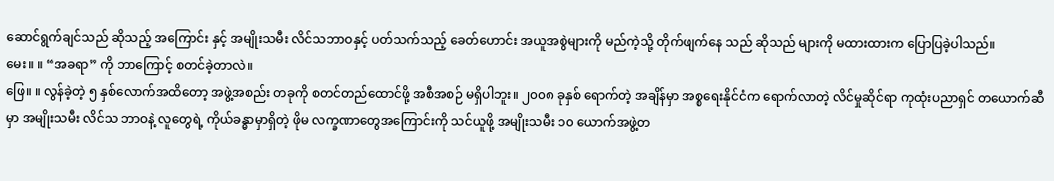ဆောင်ရွက်ချင်သည် ဆိုသည့် အကြောင်း နှင့် အမျိုးသမီး လိင်သဘာဝနှင့် ပတ်သက်သည့် ခေတ်ဟောင်း အယူအစွဲများကို မည်ကဲ့သို့ တိုက်ဖျက်နေ သည် ဆိုသည် များကို မထားထားက ပြောပြခဲ့ပါသည်။
မေး။ ။ “အခရာ” ကို ဘာကြောင့် စတင်ခဲ့တာလဲ။
ဖြေ။ ။ လွန်ခဲ့တဲ့ ၅ နှစ်လောက်အထိတော့ အဖွဲ့အစည်း တခုကို စတင်တည်ထောင်ဖို့ အစီအစဉ် မရှိပါဘူး။ ၂၀၀၈ ခုနှစ် ရောက်တဲ့ အချိန်မှာ အစ္စရေးနိုင်ငံက ရောက်လာတဲ့ လိင်မှုဆိုင်ရာ ကုထုံးပညာရှင် တယောက်ဆီမှာ အမျိုးသမီး လိင်သ ဘာဝနဲ့ လူတွေရဲ့ ကိုယ်ခန္ဓာမှာရှိတဲ့ ဖိုမ လက္ခဏာတွေအကြောင်းကို သင်ယူဖို့ အမျိုးသမီး ၁၀ ယောက်အဖွဲ့တ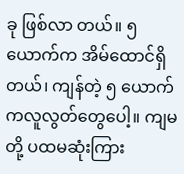ခု ဖြစ်လာ တယ်။ ၅ ယောက်က အိမ်ထောင်ရှိတယ်၊ ကျန်တဲ့ ၅ ယောက်ကလူလွတ်တွေပေါ့။ ကျမတို့ ပထမဆုံးကြား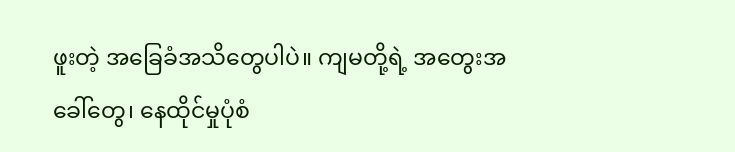ဖူးတဲ့ အခြေခံအသိတွေပါပဲ။ ကျမတို့ရဲ့ အတွေးအခေါ်တွေ၊ နေထိုင်မှုပုံစံ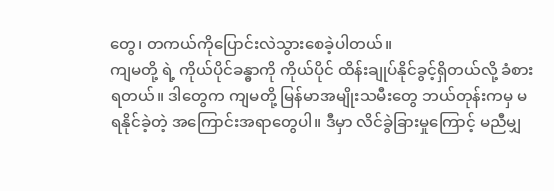တွေ၊ တကယ်ကိုပြောင်းလဲသွားစေခဲ့ပါတယ်။
ကျမတို့ ရဲ့ ကိုယ်ပိုင်ခန္ဓာကို ကိုယ်ပိုင် ထိန်းချုပ်နိုင်ခွင့်ရှိတယ်လို့ ခံစားရတယ်။ ဒါတွေက ကျမတို့ မြန်မာအမျိုးသမီးတွေ ဘယ်တုန်းကမှ မရနိုင်ခဲ့တဲ့ အကြောင်းအရာတွေပါ။ ဒီမှာ လိင်ခွဲခြားမှုကြောင့် မညီမျှ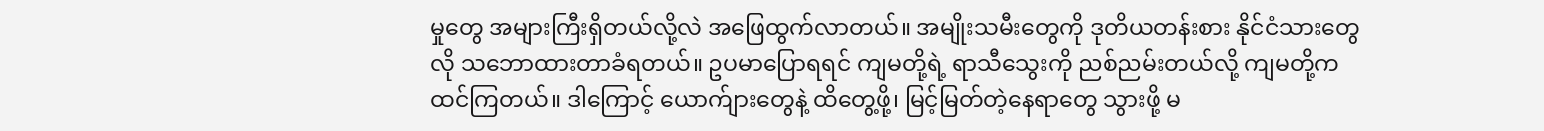မှုတွေ အများကြီးရှိတယ်လို့လဲ အဖြေထွက်လာတယ်။ အမျိုးသမီးတွေကို ဒုတိယတန်းစား နိုင်ငံသားတွေလို သဘောထားတာခံရတယ်။ ဥပမာပြောရရင် ကျမတို့ရဲ့ ရာသီသွေးကို ညစ်ညမ်းတယ်လို့ ကျမတို့က ထင်ကြတယ်။ ဒါကြောင့် ယောက်ျားတွေနဲ့ ထိတွေ့ဖို့၊ မြင့်မြတ်တဲ့နေရာတွေ သွားဖို့ မ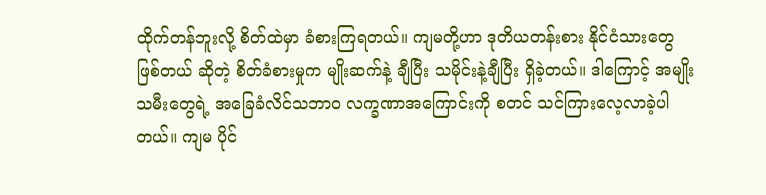ထိုက်တန်ဘူးလို့ စိတ်ထဲမှာ ခံစားကြရတယ်။ ကျမတို့ဟာ ဒုတိယတန်းစား နိုင်ငံသားတွေဖြစ်တယ် ဆိုတဲ့ စိတ်ခံစားမှုက မျိုးဆက်နဲ့ ချီပြီး သမိုင်းနဲ့ချီပြီး ရှိခဲ့တယ်။ ဒါကြောင့် အမျိုးသမီးတွေရဲ့ အခြေခံလိင်သဘာ၀ လက္ခဏာအကြောင်းကို စတင် သင်ကြားလေ့လာခဲ့ပါတယ်။ ကျမ ပိုင်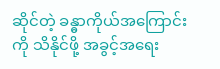ဆိုင်တဲ့ ခန္ဓာကိုယ်အကြောင်းကို သိနိုင်ဖို့ အခွင့်အရေး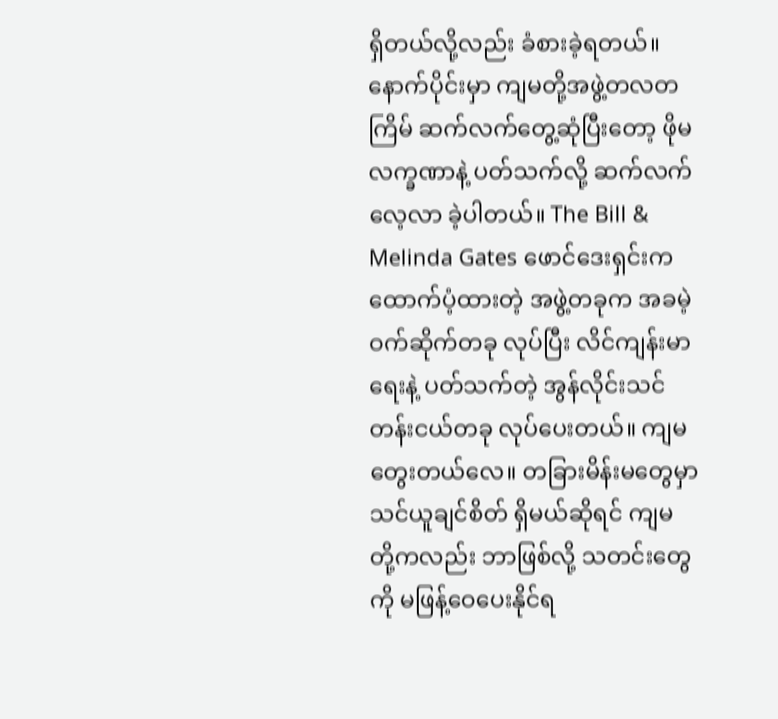ရှိတယ်လို့လည်း ခံစားခဲ့ရတယ်။
နောက်ပိုင်းမှာ ကျမတို့အဖွဲ့တလတကြိမ် ဆက်လက်တွေ့ဆုံပြီးတော့ ဖိုမလက္ခဏာနဲ့ ပတ်သက်လို့ ဆက်လက်လေ့လာ ခဲ့ပါတယ်။ The Bill & Melinda Gates ဖောင်ဒေးရှင်းက ထောက်ပံ့ထားတဲ့ အဖွဲ့တခုက အခမဲ့ ဝက်ဆိုက်တခု လုပ်ပြီး လိင်ကျန်းမာရေးနဲ့ ပတ်သက်တဲ့ အွန်လိုင်းသင်တန်းငယ်တခု လုပ်ပေးတယ်။ ကျမတွေးတယ်လေ။ တခြားမိန်းမတွေမှာ သင်ယူချင်စိတ် ရှိမယ်ဆိုရင် ကျမ တို့ကလည်း ဘာဖြစ်လို့ သတင်းတွေကို မဖြန့်ဝေပေးနိုင်ရ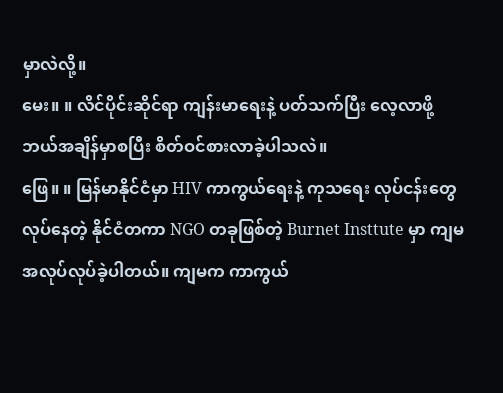မှာလဲလို့။
မေး။ ။ လိင်ပိုင်းဆိုင်ရာ ကျန်းမာရေးနဲ့ ပတ်သက်ပြီး လေ့လာဖို့ ဘယ်အချိန်မှာစပြီး စိတ်ဝင်စားလာခဲ့ပါသလဲ။
ဖြေ။ ။ မြန်မာနိုင်ငံမှာ HIV ကာကွယ်ရေးနဲ့ ကုသရေး လုပ်ငန်းတွေလုပ်နေတဲ့ နိုင်ငံတကာ NGO တခုဖြစ်တဲ့ Burnet Insttute မှာ ကျမ အလုပ်လုပ်ခဲ့ပါတယ်။ ကျမက ကာကွယ်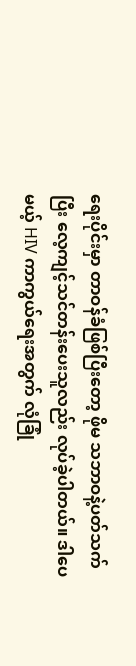ရေးပိုင်းမှာ တာဝန်ခံဖြစ်ပြီးတော့ ဖိုမ သဘာဝနဲ့ပတ်သက်ပြီး လေ့ကျင့်သင်တန်းပေးသူလည်း လုပ်ခဲ့ပါတယ်။ ဒါပေမယ့် HIV ကာကွယ်ရေးအတွက် လုံခြုံ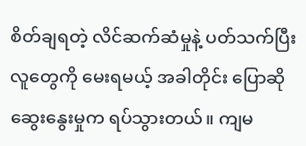စိတ်ချရတဲ့ လိင်ဆက်ဆံမှုနဲ့ ပတ်သက်ပြီး လူတွေကို မေးရမယ့် အခါတိုင်း ပြောဆိုဆွေးနွေးမှုက ရပ်သွားတယ်။ ကျမ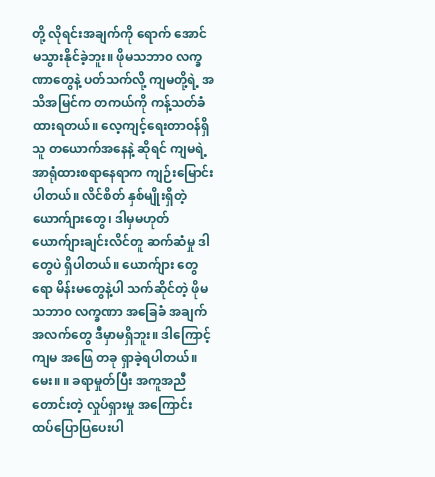တို့ လိုရင်းအချက်ကို ရောက် အောင် မသွားနိုင်ခဲ့ဘူး။ ဖိုမသဘာ၀ လက္ခဏာတွေနဲ့ ပတ်သက်လို့ ကျမတို့ရဲ့ အသိအမြင်က တကယ်ကို ကန့်သတ်ခံ ထားရတယ်။ လေ့ကျင့်ရေးတာဝန်ရှိသူ တယောက်အနေနဲ့ ဆိုရင် ကျမရဲ့ အာရုံထားစရာနေရာက ကျဉ်းမြောင်းပါတယ်။ လိင်စိတ် နှစ်မျိုးရှိတဲ့ ယောက်ျားတွေ၊ ဒါမှမဟုတ် ယောက်ျားချင်းလိင်တူ ဆက်ဆံမှု ဒါတွေပဲ ရှိပါတယ်။ ယောက်ျား တွေ ရော မိန်းမတွေနဲ့ပါ သက်ဆိုင်တဲ့ ဖိုမသဘာ၀ လက္ခဏာ အခြေခံ အချက်အလက်တွေ ဒီမှာမရှိဘူး။ ဒါကြောင့် ကျမ အဖြေ တခု ရှာခဲ့ရပါတယ်။
မေး။ ။ ခရာမှုတ်ပြီး အကူအညီ တောင်းတဲ့ လှုပ်ရှားမှု အကြောင်း ထပ်ပြောပြပေးပါ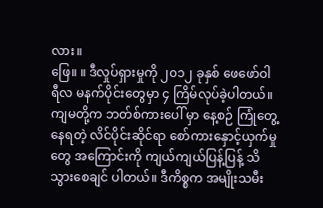လား။
ဖြေ။ ။ ဒီလှုပ်ရှားမှုကို ၂၀၁၂ ခုနှစ် ဖေဖော်ဝါရီလ မနက်ပိုင်းတွေမှာ ၄ ကြိမ်လုပ်ခဲ့ပါတယ်။ ကျမတို့က ဘတ်စ်ကားပေါ် မှာ နေ့စဉ် ကြုံတွေ့နေရတဲ့ လိင်ပိုင်းဆိုင်ရာ စော်ကားနှောင့်ယှက်မှုတွေ အကြောင်းကို ကျယ်ကျယ်ပြန့်ပြန့် သိသွားစေချင် ပါတယ်။ ဒီကိစ္စက အမျိုးသမီး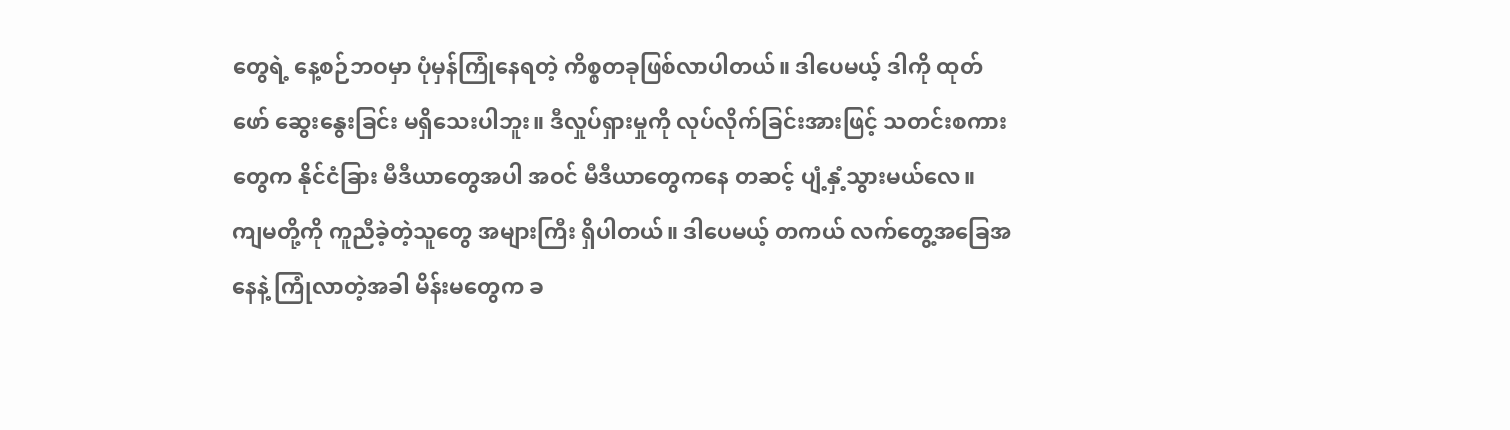တွေရဲ့ နေ့စဉ်ဘဝမှာ ပုံမှန်ကြုံနေရတဲ့ ကိစ္စတခုဖြစ်လာပါတယ်။ ဒါပေမယ့် ဒါကို ထုတ်ဖော် ဆွေးနွေးခြင်း မရှိသေးပါဘူး။ ဒီလှုပ်ရှားမှုကို လုပ်လိုက်ခြင်းအားဖြင့် သတင်းစကားတွေက နိုင်ငံခြား မီဒီယာတွေအပါ အဝင် မီဒီယာတွေကနေ တဆင့် ပျံ့နှံ့သွားမယ်လေ။
ကျမတို့ကို ကူညီခဲ့တဲ့သူတွေ အများကြီး ရှိပါတယ်။ ဒါပေမယ့် တကယ် လက်တွေ့အခြေအနေနဲ့ ကြုံလာတဲ့အခါ မိန်းမတွေက ခ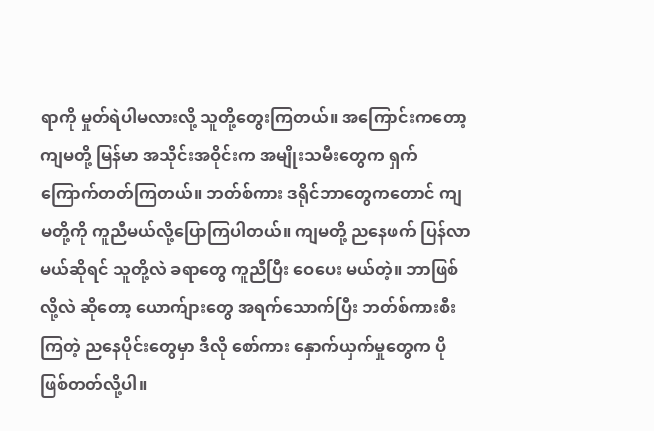ရာကို မှုတ်ရဲပါမလားလို့ သူတို့တွေးကြတယ်။ အကြောင်းကတော့ ကျမတို့ မြန်မာ အသိုင်းအဝိုင်းက အမျိုးသမီးတွေက ရှက်ကြောက်တတ်ကြတယ်။ ဘတ်စ်ကား ဒရိုင်ဘာတွေကတောင် ကျမတို့ကို ကူညီမယ်လို့ပြောကြပါတယ်။ ကျမတို့ ညနေဖက် ပြန်လာမယ်ဆိုရင် သူတို့လဲ ခရာတွေ ကူညီပြီး ဝေပေး မယ်တဲ့။ ဘာဖြစ်လို့လဲ ဆိုတော့ ယောက်ျားတွေ အရက်သောက်ပြီး ဘတ်စ်ကားစီးကြတဲ့ ညနေပိုင်းတွေမှာ ဒီလို စော်ကား နှောက်ယှက်မှုတွေက ပိုဖြစ်တတ်လို့ပါ။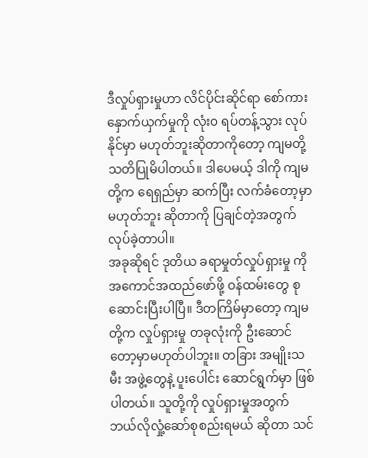ဒီလှုပ်ရှားမှုဟာ လိင်ပိုင်းဆိုင်ရာ စော်ကားနှောက်ယှက်မှုကို လုံး၀ ရပ်တန့်သွား လုပ်နိုင်မှာ မဟုတ်ဘူးဆိုတာကိုတော့ ကျမတို့ သတိပြုမိပါတယ်။ ဒါပေမယ့် ဒါကို ကျမတို့က ရေရှည်မှာ ဆက်ပြီး လက်ခံတော့မှာ မဟုတ်ဘူး ဆိုတာကို ပြချင်တဲ့အတွက် လုပ်ခဲ့တာပါ။
အခုဆိုရင် ဒုတိယ ခရာမှုတ်လှုပ်ရှားမှု ကို အကောင်အထည်ဖော်ဖို့ ဝန်ထမ်းတွေ စုဆောင်းပြီးပါပြီ။ ဒီတကြိမ်မှာတော့ ကျမတို့က လှုပ်ရှားမှု တခုလုံးကို ဦးဆောင်တော့မှာမဟုတ်ပါဘူး။ တခြား အမျိုးသမီး အဖွဲ့တွေနဲ့ ပူးပေါင်း ဆောင်ရွက်မှာ ဖြစ်ပါတယ်။ သူတို့ကို လှုပ်ရှားမှုအတွက် ဘယ်လိုလှုံ့ဆော်စုစည်းရမယ် ဆိုတာ သင်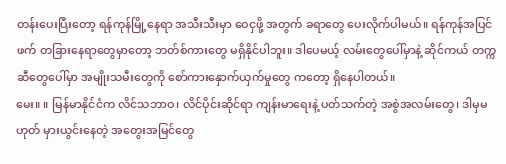တန်းပေးပြီးတော့ ရန်ကုန်မြို့နေရာ အသီးသီးမှာ ဝေငှဖို့ အတွက် ခရာတွေ ပေးလိုက်ပါမယ်။ ရန်ကုန်အပြင်ဖက် တခြားနေရာတွေမှာတော့ ဘတ်စ်ကားတွေ မရှိနိုင်ပါဘူး။ ဒါပေမယ့် လမ်းတွေပေါ်မှာနဲ့ ဆိုင်ကယ် တက္ကဆီတွေပေါ်မှာ အမျိုးသမီးတွေကို စော်ကားနှောက်ယှက်မှုတွေ ကတော့ ရှိနေပါတယ်။
မေး။ ။ မြန်မာနိုင်ငံက လိင်သဘာဝ၊ လိင်ပိုင်းဆိုင်ရာ ကျန်းမာရေးနဲ့ ပတ်သက်တဲ့ အစွဲအလမ်းတွေ၊ ဒါမှမဟုတ် မှားယွင်းနေတဲ့ အတွေးအမြင်တွေ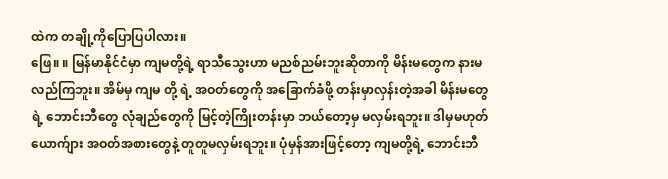ထဲက တချို့ကိုပြောပြပါလား။
ဖြေ။ ။ မြန်မာနိုင်ငံမှာ ကျမတို့ရဲ့ ရာသီသွေးဟာ မညစ်ညမ်းဘူးဆိုတာကို မိန်းမတွေက နားမလည်ကြဘူး။ အိမ်မှ ကျမ တို့ ရဲ့ အဝတ်တွေကို အခြောက်ခံဖို့ တန်းမှာလှန်းတဲ့အခါ မိန်းမတွေရဲ့ ဘောင်းဘီတွေ လုံချည်တွေကို မြင့်တဲ့ကြိုးတန်းမှာ ဘယ်တော့မှ မလှမ်းရဘူး။ ဒါမှမဟုတ် ယောက်ျား အဝတ်အစားတွေနဲ့ တူတူမလှမ်းရဘူး။ ပုံမှန်အားဖြင့်တော့ ကျမတို့ရဲ့ ဘောင်းဘီ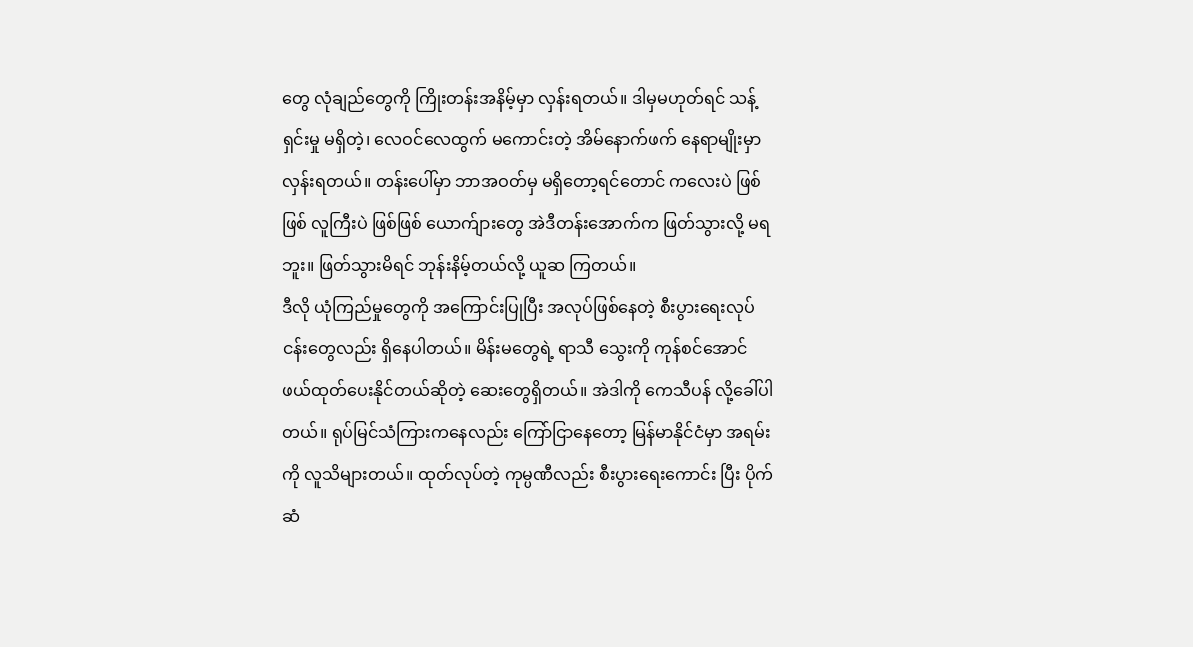တွေ လုံချည်တွေကို ကြိုးတန်းအနိမ့်မှာ လှန်းရတယ်။ ဒါမှမဟုတ်ရင် သန့်ရှင်းမှု မရှိတဲ့၊ လေဝင်လေထွက် မကောင်းတဲ့ အိမ်နောက်ဖက် နေရာမျိုးမှာ လှန်းရတယ်။ တန်းပေါ်မှာ ဘာအဝတ်မှ မရှိတော့ရင်တောင် ကလေးပဲ ဖြစ်ဖြစ် လူကြီးပဲ ဖြစ်ဖြစ် ယောက်ျားတွေ အဲဒီတန်းအောက်က ဖြတ်သွားလို့ မရဘူး။ ဖြတ်သွားမိရင် ဘုန်းနိမ့်တယ်လို့ ယူဆ ကြတယ်။
ဒီလို ယုံကြည်မှုတွေကို အကြောင်းပြုပြီး အလုပ်ဖြစ်နေတဲ့ စီးပွားရေးလုပ်ငန်းတွေလည်း ရှိနေပါတယ်။ မိန်းမတွေရဲ့ ရာသီ သွေးကို ကုန်စင်အောင် ဖယ်ထုတ်ပေးနိုင်တယ်ဆိုတဲ့ ဆေးတွေရှိတယ်။ အဲဒါကို ကေသီပန် လို့ခေါ်ပါတယ်။ ရုပ်မြင်သံကြားကနေလည်း ကြော်ငြာနေတော့ မြန်မာနိုင်ငံမှာ အရမ်းကို လူသိများတယ်။ ထုတ်လုပ်တဲ့ ကုမ္ပဏီလည်း စီးပွားရေးကောင်း ပြီး ပိုက်ဆံ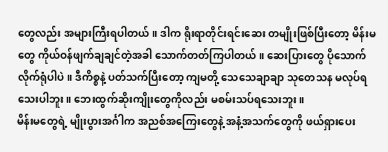တွေလည်း အများကြီးရပါတယ်။ ဒါက ရိုးရာတိုင်းရင်းဆေး တမျိုးဖြစ်ပြီးတော့ မိန်းမတွေ ကိုယ်ဝန်ဖျက်ချချင်တဲ့အခါ သောက်တတ်ကြပါတယ်။ ဆေးပြားတွေ ပိုသောက်လိုက်ရုံပါပဲ။ ဒီကိစ္စနဲ့ ပတ်သက်ပြီးတော့ ကျမတို့ သေသေချာချာ သုတေသန မလုပ်ရသေးပါဘူး။ ဘေးထွက်ဆိုးကျိုးတွေကိုလည်း မစမ်းသပ်ရသေးဘူး။
မိန်းမတွေရဲ့ မျိုးပွားအင်္ဂါက အညစ်အကြေးတွေနဲ့ အနံ့အသက်တွေကို ဖယ်ရှားပေး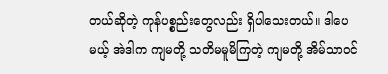တယ်ဆိုတဲ့ ကုန်ပစ္စည်းတွေလည်း ရှိပါသေးတယ်။ ဒါပေမယ့် အဲဒါက ကျမတို့ သတိမမူမိကြတဲ့ ကျမတို့ အိမ်သာဝင်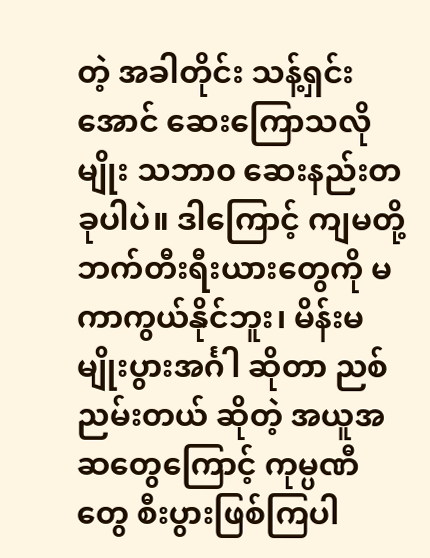တဲ့ အခါတိုင်း သန့်ရှင်းအောင် ဆေးကြောသလိုမျိုး သဘာ၀ ဆေးနည်းတခုပါပဲ။ ဒါကြောင့် ကျမတို့ ဘက်တီးရီးယားတွေကို မကာကွယ်နိုင်ဘူး၊ မိန်းမမျိုးပွားအင်္ဂါ ဆိုတာ ညစ်ညမ်းတယ် ဆိုတဲ့ အယူအဆတွေကြောင့် ကုမ္ပဏီတွေ စီးပွားဖြစ်ကြပါ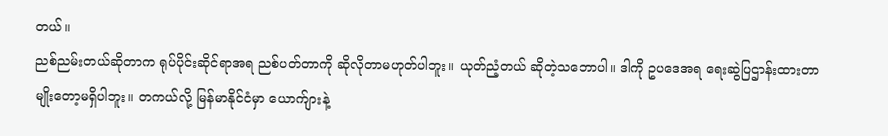တယ်။
ညစ်ညမ်းတယ်ဆိုတာက ရုပ်ပိုင်းဆိုင်ရာအရ ညစ်ပတ်တာကို ဆိုလိုတာမဟုတ်ပါဘူး။ ယုတ်ညံ့တယ် ဆိုတဲ့သဘောပါ။ ဒါကို ဥပဒေအရ ရေးဆွဲပြဌာန်းထားတာ မျိုးတော့မရှိပါဘူး။ တကယ်လို့ မြန်မာနိုင်ငံမှာ ယောက်ျားနဲ့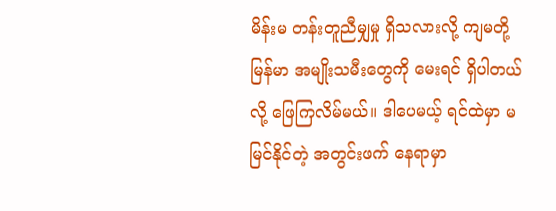မိန်းမ တန်းတူညီမျှမှု ရှိသလားလို့ ကျမတို့ မြန်မာ အမျိုးသမီးတွေကို မေးရင် ရှိပါတယ်လို့ ဖြေကြလိမ်မယ်။ ဒါပေမယ့် ရင်ထဲမှာ မမြင်နိုင်တဲ့ အတွင်းဖက် နေရာမှာ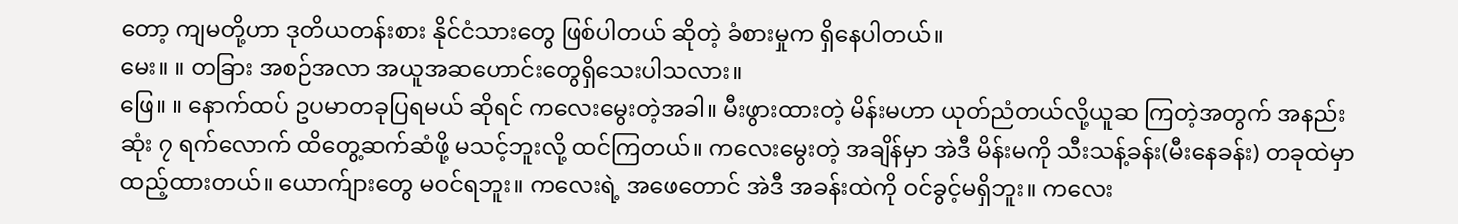တော့ ကျမတို့ဟာ ဒုတိယတန်းစား နိုင်ငံသားတွေ ဖြစ်ပါတယ် ဆိုတဲ့ ခံစားမှုက ရှိနေပါတယ်။
မေး။ ။ တခြား အစဉ်အလာ အယူအဆဟောင်းတွေရှိသေးပါသလား။
ဖြေ။ ။ နောက်ထပ် ဥပမာတခုပြရမယ် ဆိုရင် ကလေးမွေးတဲ့အခါ။ မီးဖွားထားတဲ့ မိန်းမဟာ ယုတ်ညံတယ်လို့ယူဆ ကြတဲ့အတွက် အနည်းဆုံး ၇ ရက်လောက် ထိတွေ့ဆက်ဆံဖို့ မသင့်ဘူးလို့ ထင်ကြတယ်။ ကလေးမွေးတဲ့ အချိန်မှာ အဲဒီ မိန်းမကို သီးသန့်ခန်း(မီးနေခန်း) တခုထဲမှာ ထည့်ထားတယ်။ ယောက်ျားတွေ မဝင်ရဘူး။ ကလေးရဲ့ အဖေတောင် အဲဒီ အခန်းထဲကို ဝင်ခွင့်မရှိဘူး။ ကလေး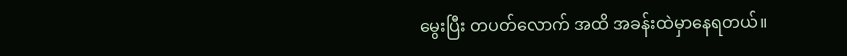မွေးပြီး တပတ်လောက် အထိ အခန်းထဲမှာနေရတယ်။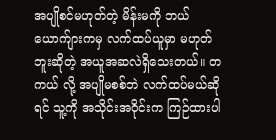အပျိုစင်မဟုတ်တဲ့ မိန်းမကို ဘယ်ယောက်ျားကမှ လက်ထပ်ယူမှာ မဟုတ်ဘူးဆိုတဲ့ အယူအဆလဲရှိသေးတယ်။ တကယ် လို့ အပျိုမစစ်ဘဲ လက်ထပ်မယ်ဆိုရင် သူ့ကို အသိုင်းအဝိုင်းက ကြဉ်ထားပါ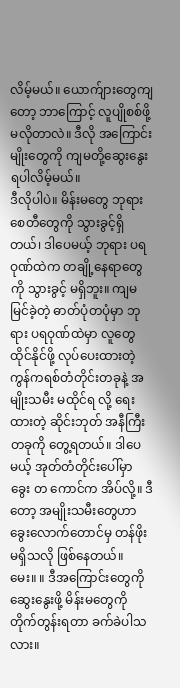လိမ့်မယ်။ ယောက်ျားတွေကျတော့ ဘာကြောင့် လူပျိုစစ်ဖို့ မလိုတာလဲ။ ဒီလို အကြောင်းမျိုးတွေကို ကျမတို့ဆွေးနွေးရပါလိမ့်မယ်။
ဒီလိုပါပဲ။ မိန်းမတွေ ဘုရားစေတီတွေကို သွားခွင့်ရှိတယ်၊ ဒါပေမယ့် ဘုရား ပရဝုဏ်ထဲက တချို့နေရာတွေကို သွားခွင့် မရှိဘူး။ ကျမမြင်ခဲ့တဲ့ ဓာတ်ပုံတပုံမှာ ဘုရား ပရဝုဏ်ထဲမှာ လူတွေထိုင်နိုင်ဖို့ လုပ်ပေးထားတဲ့ ကွန်ကရစ်တံတိုင်းတခုနဲ့ အမျိုးသမီး မထိုင်ရ လို့ ရေးထားတဲ့ ဆိုင်းဘုတ် အနီကြီးတခုကို တွေ့ရတယ်။ ဒါပေမယ့် အုတ်တံတိုင်းပေါ်မှာ ခွေး တ ကောင်က အိပ်လို့။ ဒီတော့ အမျိုးသမီးတွေဟာ ခွေးလောက်တောင်မှ တန်ဖိုးမရှိသလို ဖြစ်နေတယ်။
မေး။ ။ ဒီအကြောင်းတွေကို ဆွေးနွေးဖို့ မိန်းမတွေကို တိုက်တွန်းရတာ ခက်ခဲပါသလား။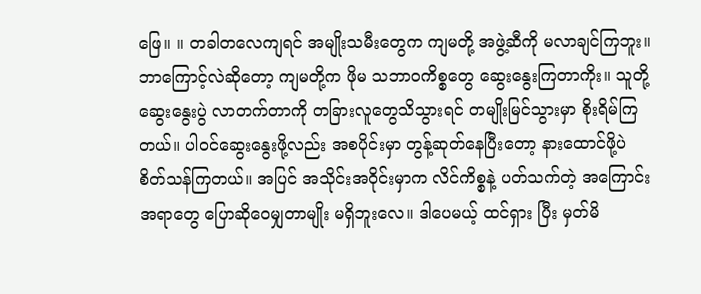ဖြေ။ ။ တခါတလေကျရင် အမျိုးသမီးတွေက ကျမတို့ အဖွဲ့ဆီကို မလာချင်ကြဘူး။ ဘာကြောင့်လဲဆိုတော့ ကျမတို့က ဖိုမ သဘာဝကိစ္စတွေ ဆွေးနွေးကြတာကိုး။ သူတို့ဆွေးနွေးပွဲ လာတက်တာကို တခြားလူတွေသိသွားရင် တမျိုးမြင်သွားမှာ စိုးရိမ်ကြတယ်။ ပါဝင်ဆွေးနွေးဖို့လည်း အစပိုင်းမှာ တွန့်ဆုတ်နေပြီးတော့ နားထောင်ဖို့ပဲ စိတ်သန်ကြတယ်။ အပြင် အသိုင်းအဝိုင်းမှာက လိင်ကိစ္စနဲ့ ပတ်သက်တဲ့ အကြောင်းအရာတွေ ပြောဆိုဝေမျှတာမျိုး မရှိဘူးလေ။ ဒါပေမယ့် ထင်ရှား ပြီး မှတ်မိ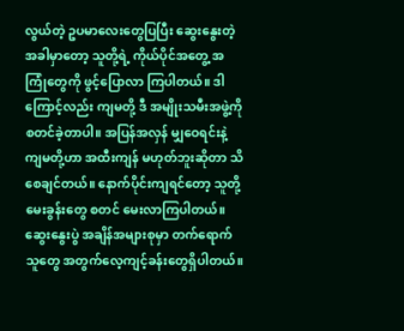လွယ်တဲ့ ဥပမာလေးတွေပြပြီး ဆွေးနွေးတဲ့ အခါမှာတော့ သူတို့ရဲ့ ကိုယ်ပိုင်အတွေ့ အကြုံတွေကို ဖွင့်ပြောလာ ကြပါတယ်။ ဒါကြောင့်လည်း ကျမတို့ ဒီ အမျိုးသမီးအဖွဲ့ကို စတင်ခဲ့တာပါ။ အပြန်အလှန် မျှဝေရင်းနဲ့ ကျမတို့ဟာ အထီးကျန် မဟုတ်ဘူးဆိုတာ သိစေချင်တယ်။ နောက်ပိုင်းကျရင်တော့ သူတို့ မေးခွန်းတွေ စတင် မေးလာကြပါတယ်။
ဆွေးနွေးပွဲ အချိန်အများစုမှာ တက်ရောက်သူတွေ အတွက်လေ့ကျင့်ခန်းတွေရှိပါတယ်။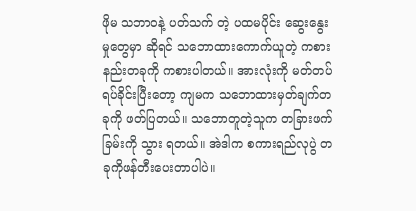ဖိုမ သဘာဝနဲ့ ပတ်သက် တဲ့ ပထမပိုင်း ဆွေးနွေးမှုတွေမှာ ဆိုရင် သဘောထားကောက်ယူတဲ့ ကစားနည်းတခုကို ကစားပါတယ်။ အားလုံးကို မတ်တပ် ရပ်ခိုင်းပြီးတော့ ကျမက သဘောထားမှတ်ချက်တခုကို ဖတ်ပြတယ်။ သဘောတူတဲ့သူက တခြားဖက်ခြမ်းကို သွား ရတယ်။ အဲဒါက စကားရည်လုပွဲ တခုကိုဖန်တီးပေးတာပါပဲ။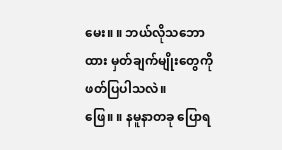မေး။ ။ ဘယ်လိုသဘောထား မှတ်ချက်မျိုးတွေကို ဖတ်ပြပါသလဲ။
ဖြေ။ ။ နမူနာတခု ပြောရ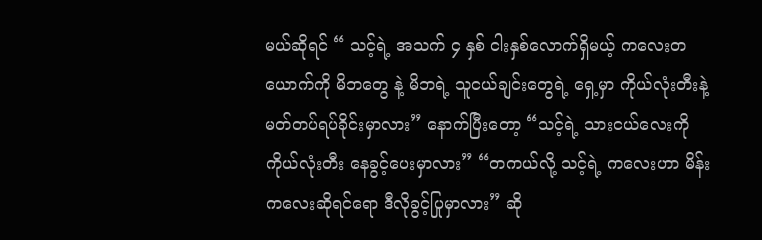မယ်ဆိုရင် “ သင့်ရဲ့ အသက် ၄ နှစ် ငါးနှစ်လောက်ရှိမယ့် ကလေးတယောက်ကို မိဘတွေ နဲ့ မိဘရဲ့ သူငယ်ချင်းတွေရဲ့ ရှေ့မှာ ကိုယ်လုံးတီးနဲ့ မတ်တပ်ရပ်ခိုင်းမှာလား” နောက်ပြီးတော့ “သင့်ရဲ့ သားငယ်လေးကို ကိုယ်လုံးတီး နေခွင့်ပေးမှာလား” “တကယ်လို့ သင့်ရဲ့ ကလေးဟာ မိန်းကလေးဆိုရင်ရော ဒီလိုခွင့်ပြုမှာလား” ဆို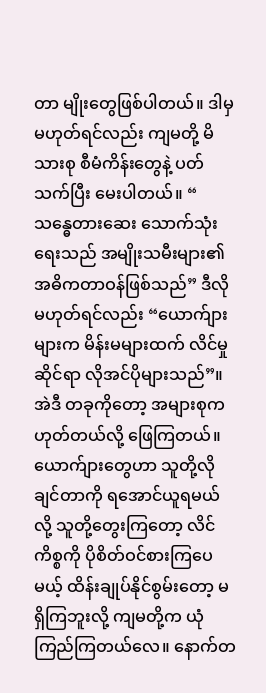တာ မျိုးတွေဖြစ်ပါတယ်။ ဒါမှမဟုတ်ရင်လည်း ကျမတို့ မိသားစု စီမံကိန်းတွေနဲ့ ပတ်သက်ပြီး မေးပါတယ်။ “ သန္ဓေတားဆေး သောက်သုံးရေးသည် အမျိုးသမီးများ၏ အဓိကတာဝန်ဖြစ်သည်” ဒီလို မဟုတ်ရင်လည်း “ယောက်ျားများက မိန်းမများထက် လိင်မှုဆိုင်ရာ လိုအင်ပိုများသည်”။ အဲဒီ တခုကိုတော့ အများစုက ဟုတ်တယ်လို့ ဖြေကြတယ်။ ယောက်ျားတွေဟာ သူတို့လိုချင်တာကို ရအောင်ယူရမယ်လို့ သူတို့တွေးကြတော့ လိင်ကိစ္စကို ပိုစိတ်ဝင်စားကြပေမယ့် ထိန်းချုပ်နိုင်စွမ်းတော့ မရှိကြဘူးလို့ ကျမတို့က ယုံကြည်ကြတယ်လေ။ နောက်တ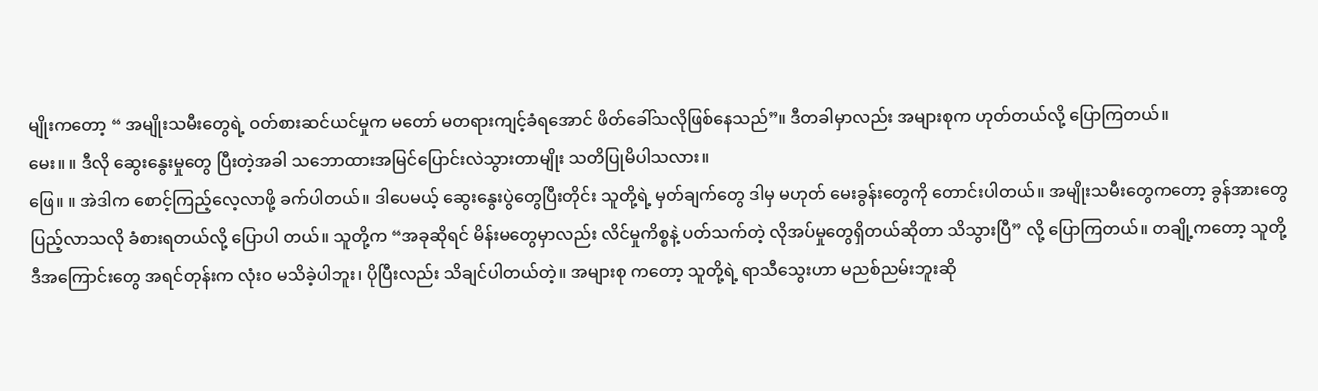မျိုးကတော့ “ အမျိုးသမီးတွေရဲ့ ဝတ်စားဆင်ယင်မှုက မတော် မတရားကျင့်ခံရအောင် ဖိတ်ခေါ်သလိုဖြစ်နေသည်”။ ဒီတခါမှာလည်း အများစုက ဟုတ်တယ်လို့ ပြောကြတယ်။
မေး။ ။ ဒီလို ဆွေးနွေးမှုတွေ ပြီးတဲ့အခါ သဘောထားအမြင်ပြောင်းလဲသွားတာမျိုး သတိပြုမိပါသလား။
ဖြေ။ ။ အဲဒါက စောင့်ကြည့်လေ့လာဖို့ ခက်ပါတယ်။ ဒါပေမယ့် ဆွေးနွေးပွဲတွေပြီးတိုင်း သူတို့ရဲ့ မှတ်ချက်တွေ ဒါမှ မဟုတ် မေးခွန်းတွေကို တောင်းပါတယ်။ အမျိုးသမီးတွေကတော့ ခွန်အားတွေပြည့်လာသလို ခံစားရတယ်လို့ ပြောပါ တယ်။ သူတို့က “အခုဆိုရင် မိန်းမတွေမှာလည်း လိင်မှုကိစ္စနဲ့ ပတ်သက်တဲ့ လိုအပ်မှုတွေရှိတယ်ဆိုတာ သိသွားပြီ” လို့ ပြောကြတယ်။ တချို့ကတော့ သူတို့ ဒီအကြောင်းတွေ အရင်တုန်းက လုံး၀ မသိခဲ့ပါဘူး၊ ပိုပြီးလည်း သိချင်ပါတယ်တဲ့။ အများစု ကတော့ သူတို့ရဲ့ ရာသီသွေးဟာ မညစ်ညမ်းဘူးဆို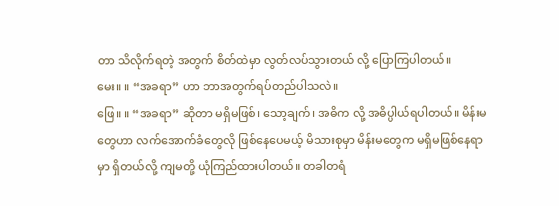တာ သိလိုက်ရတဲ့ အတွက် စိတ်ထဲမှာ လွတ်လပ်သွားတယ် လို့ ပြောကြပါတယ်။
မေး။ ။ “အခရာ” ဟာ ဘာအတွက်ရပ်တည်ပါသလဲ။
ဖြေ။ ။ “အခရာ” ဆိုတာ မရှိမဖြစ်၊ သော့ချက်၊ အဓိက လို့ အဓိပ္ပါယ်ရပါတယ်။ မိန်းမတွေဟာ လက်အောက်ခံတွေလို ဖြစ်နေပေမယ့် မိသားစုမှာ မိန်းမတွေက မရှိမဖြစ်နေရာမှာ ရှိတယ်လို့ ကျမတို့ ယုံကြည်ထားပါတယ်။ တခါတရံ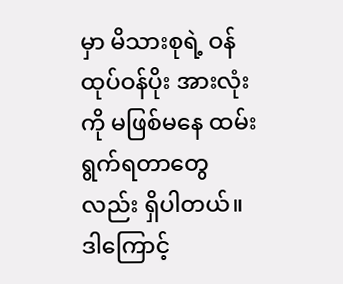မှာ မိသားစုရဲ့ ဝန်ထုပ်ဝန်ပိုး အားလုံးကို မဖြစ်မနေ ထမ်းရွက်ရတာတွေလည်း ရှိပါတယ်။ ဒါကြောင့်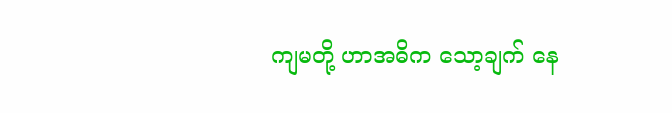ကျမတို့ ဟာအဓိက သော့ချက် နေ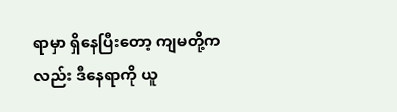ရာမှာ ရှိနေပြီးတော့ ကျမတို့ကလည်း ဒီနေရာကို ယူ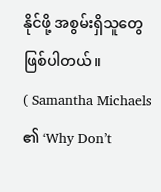နိုင်ဖို့ အစွမ်းရှိသူတွေ ဖြစ်ပါတယ်။
( Samantha Michaels ၏ ‘Why Don’t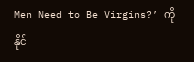Men Need to Be Virgins?’ ကို နိုင်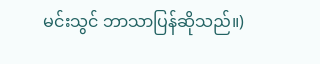မင်းသွင် ဘာသာပြန်ဆိုသည်။)